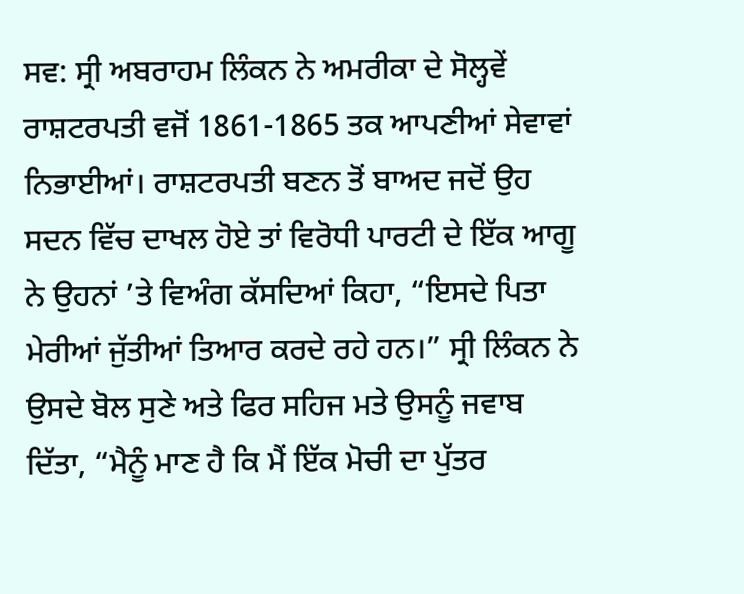ਸਵ: ਸ੍ਰੀ ਅਬਰਾਹਮ ਲਿੰਕਨ ਨੇ ਅਮਰੀਕਾ ਦੇ ਸੋਲ੍ਹਵੇਂ ਰਾਸ਼ਟਰਪਤੀ ਵਜੋਂ 1861-1865 ਤਕ ਆਪਣੀਆਂ ਸੇਵਾਵਾਂ ਨਿਭਾਈਆਂ। ਰਾਸ਼ਟਰਪਤੀ ਬਣਨ ਤੋਂ ਬਾਅਦ ਜਦੋਂ ਉਹ ਸਦਨ ਵਿੱਚ ਦਾਖਲ ਹੋਏ ਤਾਂ ਵਿਰੋਧੀ ਪਾਰਟੀ ਦੇ ਇੱਕ ਆਗੂ ਨੇ ਉਹਨਾਂ ’ਤੇ ਵਿਅੰਗ ਕੱਸਦਿਆਂ ਕਿਹਾ, “ਇਸਦੇ ਪਿਤਾ ਮੇਰੀਆਂ ਜੁੱਤੀਆਂ ਤਿਆਰ ਕਰਦੇ ਰਹੇ ਹਨ।” ਸ੍ਰੀ ਲਿੰਕਨ ਨੇ ਉਸਦੇ ਬੋਲ ਸੁਣੇ ਅਤੇ ਫਿਰ ਸਹਿਜ ਮਤੇ ਉਸਨੂੰ ਜਵਾਬ ਦਿੱਤਾ, “ਮੈਨੂੰ ਮਾਣ ਹੈ ਕਿ ਮੈਂ ਇੱਕ ਮੋਚੀ ਦਾ ਪੁੱਤਰ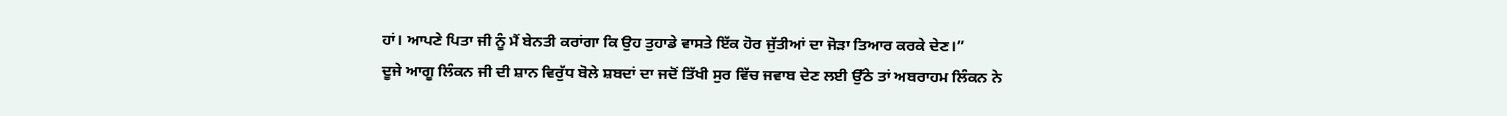ਹਾਂ। ਆਪਣੇ ਪਿਤਾ ਜੀ ਨੂੰ ਮੈਂ ਬੇਨਤੀ ਕਰਾਂਗਾ ਕਿ ਉਹ ਤੁਹਾਡੇ ਵਾਸਤੇ ਇੱਕ ਹੋਰ ਜੁੱਤੀਆਂ ਦਾ ਜੋੜਾ ਤਿਆਰ ਕਰਕੇ ਦੇਣ।”
ਦੂਜੇ ਆਗੂ ਲਿੰਕਨ ਜੀ ਦੀ ਸ਼ਾਨ ਵਿਰੁੱਧ ਬੋਲੇ ਸ਼ਬਦਾਂ ਦਾ ਜਦੋਂ ਤਿੱਖੀ ਸੁਰ ਵਿੱਚ ਜਵਾਬ ਦੇਣ ਲਈ ਉੱਠੇ ਤਾਂ ਅਬਰਾਹਮ ਲਿੰਕਨ ਨੇ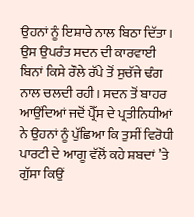ਉਹਨਾਂ ਨੂੰ ਇਸ਼ਾਰੇ ਨਾਲ ਬਿਠਾ ਦਿੱਤਾ। ਉਸ ਉਪਰੰਤ ਸਦਨ ਦੀ ਕਾਰਵਾਈ ਬਿਨਾਂ ਕਿਸੇ ਰੌਲੇ ਰੱਪੇ ਤੋਂ ਸੁਚੱਜੇ ਢੰਗ ਨਾਲ ਚਲਦੀ ਰਹੀ। ਸਦਨ ਤੋਂ ਬਾਹਰ ਆਉਂਦਿਆਂ ਜਦੋਂ ਪ੍ਰੈੱਸ ਦੇ ਪ੍ਰਤੀਨਿਧੀਆਂ ਨੇ ਉਹਨਾਂ ਨੂੰ ਪੁੱਛਿਆ ਕਿ ਤੁਸੀਂ ਵਿਰੋਧੀ ਪਾਰਟੀ ਦੇ ਆਗੂ ਵੱਲੋਂ ਕਹੇ ਸ਼ਬਦਾਂ ’ਤੇ ਗੁੱਸਾ ਕਿਉਂ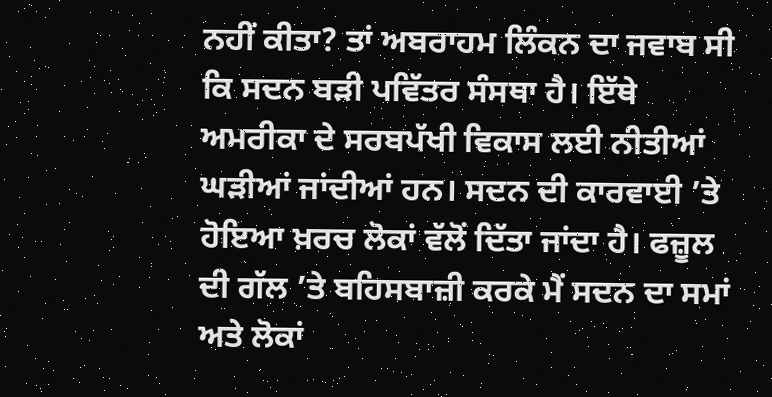ਨਹੀਂ ਕੀਤਾ? ਤਾਂ ਅਬਰਾਹਮ ਲਿੰਕਨ ਦਾ ਜਵਾਬ ਸੀ ਕਿ ਸਦਨ ਬੜੀ ਪਵਿੱਤਰ ਸੰਸਥਾ ਹੈ। ਇੱਥੇ ਅਮਰੀਕਾ ਦੇ ਸਰਬਪੱਖੀ ਵਿਕਾਸ ਲਈ ਨੀਤੀਆਂ ਘੜੀਆਂ ਜਾਂਦੀਆਂ ਹਨ। ਸਦਨ ਦੀ ਕਾਰਵਾਈ ’ਤੇ ਹੋਇਆ ਖ਼ਰਚ ਲੋਕਾਂ ਵੱਲੋਂ ਦਿੱਤਾ ਜਾਂਦਾ ਹੈ। ਫਜ਼ੂਲ ਦੀ ਗੱਲ ’ਤੇ ਬਹਿਸਬਾਜ਼ੀ ਕਰਕੇ ਮੈਂ ਸਦਨ ਦਾ ਸਮਾਂ ਅਤੇ ਲੋਕਾਂ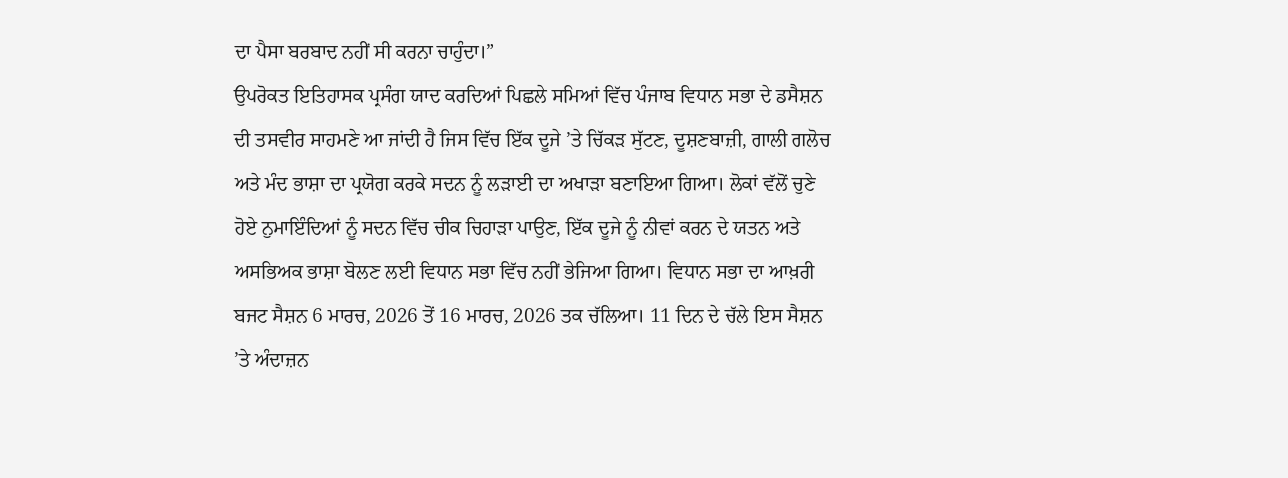ਦਾ ਪੈਸਾ ਬਰਬਾਦ ਨਹੀਂ ਸੀ ਕਰਨਾ ਚਾਹੁੰਦਾ।”
ਉਪਰੋਕਤ ਇਤਿਹਾਸਕ ਪ੍ਰਸੰਗ ਯਾਦ ਕਰਦਿਆਂ ਪਿਛਲੇ ਸਮਿਆਂ ਵਿੱਚ ਪੰਜਾਬ ਵਿਧਾਨ ਸਭਾ ਦੇ ਡਸੈਸ਼ਨ ਦੀ ਤਸਵੀਰ ਸਾਹਮਣੇ ਆ ਜਾਂਦੀ ਹੈ ਜਿਸ ਵਿੱਚ ਇੱਕ ਦੂਜੇ ’ਤੇ ਚਿੱਕੜ ਸੁੱਟਣ, ਦੂਸ਼ਣਬਾਜ਼ੀ, ਗਾਲੀ ਗਲੋਚ ਅਤੇ ਮੰਦ ਭਾਸ਼ਾ ਦਾ ਪ੍ਰਯੋਗ ਕਰਕੇ ਸਦਨ ਨੂੰ ਲੜਾਈ ਦਾ ਅਖਾੜਾ ਬਣਾਇਆ ਗਿਆ। ਲੋਕਾਂ ਵੱਲੋਂ ਚੁਣੇ ਹੋਏ ਨੁਮਾਇੰਦਿਆਂ ਨੂੰ ਸਦਨ ਵਿੱਚ ਚੀਕ ਚਿਹਾੜਾ ਪਾਉਣ, ਇੱਕ ਦੂਜੇ ਨੂੰ ਨੀਵਾਂ ਕਰਨ ਦੇ ਯਤਨ ਅਤੇ ਅਸਭਿਅਕ ਭਾਸ਼ਾ ਬੋਲਣ ਲਈ ਵਿਧਾਨ ਸਭਾ ਵਿੱਚ ਨਹੀਂ ਭੇਜਿਆ ਗਿਆ। ਵਿਧਾਨ ਸਭਾ ਦਾ ਆਖ਼ਰੀ ਬਜਟ ਸੈਸ਼ਨ 6 ਮਾਰਚ, 2026 ਤੋਂ 16 ਮਾਰਚ, 2026 ਤਕ ਚੱਲਿਆ। 11 ਦਿਨ ਦੇ ਚੱਲੇ ਇਸ ਸੈਸ਼ਨ ’ਤੇ ਅੰਦਾਜ਼ਨ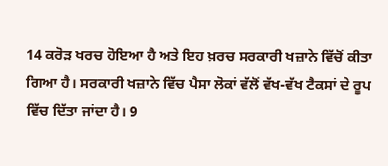14 ਕਰੋੜ ਖਰਚ ਹੋਇਆ ਹੈ ਅਤੇ ਇਹ ਖ਼ਰਚ ਸਰਕਾਰੀ ਖਜ਼ਾਨੇ ਵਿੱਚੋਂ ਕੀਤਾ ਗਿਆ ਹੈ। ਸਰਕਾਰੀ ਖਜ਼ਾਨੇ ਵਿੱਚ ਪੈਸਾ ਲੋਕਾਂ ਵੱਲੋਂ ਵੱਖ-ਵੱਖ ਟੈਕਸਾਂ ਦੇ ਰੂਪ ਵਿੱਚ ਦਿੱਤਾ ਜਾਂਦਾ ਹੈ। 9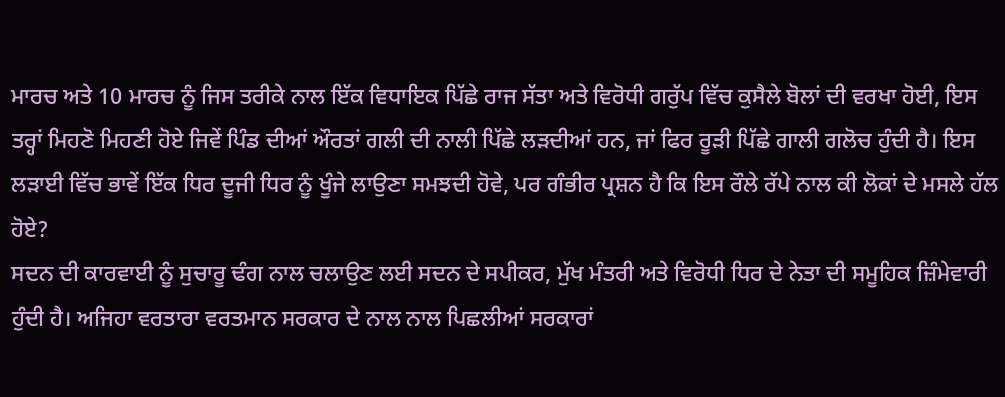ਮਾਰਚ ਅਤੇ 10 ਮਾਰਚ ਨੂੰ ਜਿਸ ਤਰੀਕੇ ਨਾਲ ਇੱਕ ਵਿਧਾਇਕ ਪਿੱਛੇ ਰਾਜ ਸੱਤਾ ਅਤੇ ਵਿਰੋਧੀ ਗਰੁੱਪ ਵਿੱਚ ਕੁਸੈਲੇ ਬੋਲਾਂ ਦੀ ਵਰਖਾ ਹੋਈ, ਇਸ ਤਰ੍ਹਾਂ ਮਿਹਣੋ ਮਿਹਣੀ ਹੋਏ ਜਿਵੇਂ ਪਿੰਡ ਦੀਆਂ ਔਰਤਾਂ ਗਲੀ ਦੀ ਨਾਲੀ ਪਿੱਛੇ ਲੜਦੀਆਂ ਹਨ, ਜਾਂ ਫਿਰ ਰੂੜੀ ਪਿੱਛੇ ਗਾਲੀ ਗਲੋਚ ਹੁੰਦੀ ਹੈ। ਇਸ ਲੜਾਈ ਵਿੱਚ ਭਾਵੇਂ ਇੱਕ ਧਿਰ ਦੂਜੀ ਧਿਰ ਨੂੰ ਖੂੰਜੇ ਲਾਉਣਾ ਸਮਝਦੀ ਹੋਵੇ, ਪਰ ਗੰਭੀਰ ਪ੍ਰਸ਼ਨ ਹੈ ਕਿ ਇਸ ਰੌਲੇ ਰੱਪੇ ਨਾਲ ਕੀ ਲੋਕਾਂ ਦੇ ਮਸਲੇ ਹੱਲ ਹੋਏ?
ਸਦਨ ਦੀ ਕਾਰਵਾਈ ਨੂੰ ਸੁਚਾਰੂ ਢੰਗ ਨਾਲ ਚਲਾਉਣ ਲਈ ਸਦਨ ਦੇ ਸਪੀਕਰ, ਮੁੱਖ ਮੰਤਰੀ ਅਤੇ ਵਿਰੋਧੀ ਧਿਰ ਦੇ ਨੇਤਾ ਦੀ ਸਮੂਹਿਕ ਜ਼ਿੰਮੇਵਾਰੀ ਹੁੰਦੀ ਹੈ। ਅਜਿਹਾ ਵਰਤਾਰਾ ਵਰਤਮਾਨ ਸਰਕਾਰ ਦੇ ਨਾਲ ਨਾਲ ਪਿਛਲੀਆਂ ਸਰਕਾਰਾਂ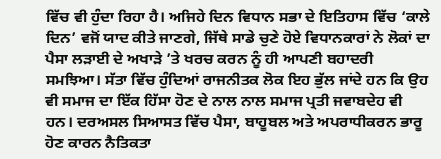ਵਿੱਚ ਵੀ ਹੁੰਦਾ ਰਿਹਾ ਹੈ। ਅਜਿਹੇ ਦਿਨ ਵਿਧਾਨ ਸਭਾ ਦੇ ਇਤਿਹਾਸ ਵਿੱਚ ‘ਕਾਲੇ ਦਿਨ’ ਵਜੋਂ ਯਾਦ ਕੀਤੇ ਜਾਣਗੇ, ਜਿੱਥੇ ਸਾਡੇ ਚੁਣੇ ਹੋਏ ਵਿਧਾਨਕਾਰਾਂ ਨੇ ਲੋਕਾਂ ਦਾ ਪੈਸਾ ਲੜਾਈ ਦੇ ਅਖਾੜੇ ’ਤੇ ਖਰਚ ਕਰਨ ਨੂੰ ਹੀ ਆਪਣੀ ਬਹਾਦਰੀ ਸਮਝਿਆ। ਸੱਤਾ ਵਿੱਚ ਹੁੰਦਿਆਂ ਰਾਜਨੀਤਕ ਲੋਕ ਇਹ ਭੁੱਲ ਜਾਂਦੇ ਹਨ ਕਿ ਉਹ ਵੀ ਸਮਾਜ ਦਾ ਇੱਕ ਹਿੱਸਾ ਹੋਣ ਦੇ ਨਾਲ ਨਾਲ ਸਮਾਜ ਪ੍ਰਤੀ ਜਵਾਬਦੇਹ ਵੀ ਹਨ। ਦਰਅਸਲ ਸਿਆਸਤ ਵਿੱਚ ਪੈਸਾ, ਬਾਹੂਬਲ ਅਤੇ ਅਪਰਾਧੀਕਰਨ ਭਾਰੂ ਹੋਣ ਕਾਰਨ ਨੈਤਿਕਤਾ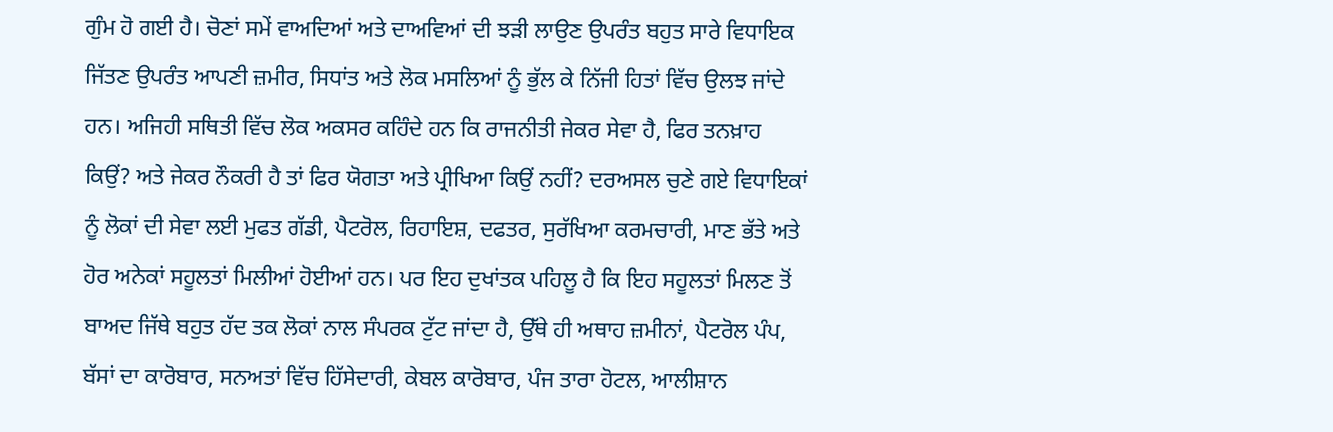ਗੁੰਮ ਹੋ ਗਈ ਹੈ। ਚੋਣਾਂ ਸਮੇਂ ਵਾਅਦਿਆਂ ਅਤੇ ਦਾਅਵਿਆਂ ਦੀ ਝੜੀ ਲਾਉਣ ਉਪਰੰਤ ਬਹੁਤ ਸਾਰੇ ਵਿਧਾਇਕ ਜਿੱਤਣ ਉਪਰੰਤ ਆਪਣੀ ਜ਼ਮੀਰ, ਸਿਧਾਂਤ ਅਤੇ ਲੋਕ ਮਸਲਿਆਂ ਨੂੰ ਭੁੱਲ ਕੇ ਨਿੱਜੀ ਹਿਤਾਂ ਵਿੱਚ ਉਲਝ ਜਾਂਦੇ ਹਨ। ਅਜਿਹੀ ਸਥਿਤੀ ਵਿੱਚ ਲੋਕ ਅਕਸਰ ਕਹਿੰਦੇ ਹਨ ਕਿ ਰਾਜਨੀਤੀ ਜੇਕਰ ਸੇਵਾ ਹੈ, ਫਿਰ ਤਨਖ਼ਾਹ ਕਿਉਂ? ਅਤੇ ਜੇਕਰ ਨੌਕਰੀ ਹੈ ਤਾਂ ਫਿਰ ਯੋਗਤਾ ਅਤੇ ਪ੍ਰੀਖਿਆ ਕਿਉਂ ਨਹੀਂ? ਦਰਅਸਲ ਚੁਣੇ ਗਏ ਵਿਧਾਇਕਾਂ ਨੂੰ ਲੋਕਾਂ ਦੀ ਸੇਵਾ ਲਈ ਮੁਫਤ ਗੱਡੀ, ਪੈਟਰੋਲ, ਰਿਹਾਇਸ਼, ਦਫਤਰ, ਸੁਰੱਖਿਆ ਕਰਮਚਾਰੀ, ਮਾਣ ਭੱਤੇ ਅਤੇ ਹੋਰ ਅਨੇਕਾਂ ਸਹੂਲਤਾਂ ਮਿਲੀਆਂ ਹੋਈਆਂ ਹਨ। ਪਰ ਇਹ ਦੁਖਾਂਤਕ ਪਹਿਲੂ ਹੈ ਕਿ ਇਹ ਸਹੂਲਤਾਂ ਮਿਲਣ ਤੋਂ ਬਾਅਦ ਜਿੱਥੇ ਬਹੁਤ ਹੱਦ ਤਕ ਲੋਕਾਂ ਨਾਲ ਸੰਪਰਕ ਟੁੱਟ ਜਾਂਦਾ ਹੈ, ਉੱਥੇ ਹੀ ਅਥਾਹ ਜ਼ਮੀਨਾਂ, ਪੈਟਰੋਲ ਪੰਪ, ਬੱਸਾਂ ਦਾ ਕਾਰੋਬਾਰ, ਸਨਅਤਾਂ ਵਿੱਚ ਹਿੱਸੇਦਾਰੀ, ਕੇਬਲ ਕਾਰੋਬਾਰ, ਪੰਜ ਤਾਰਾ ਹੋਟਲ, ਆਲੀਸ਼ਾਨ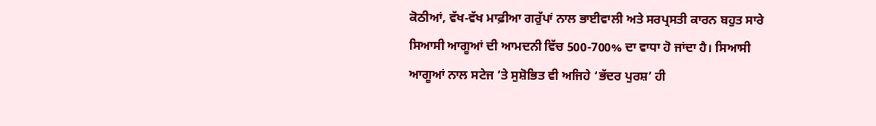ਕੋਠੀਆਂ, ਵੱਖ-ਵੱਖ ਮਾਫ਼ੀਆ ਗਰੁੱਪਾਂ ਨਾਲ ਭਾਈਵਾਲੀ ਅਤੇ ਸਰਪ੍ਰਸਤੀ ਕਾਰਨ ਬਹੁਤ ਸਾਰੇ ਸਿਆਸੀ ਆਗੂਆਂ ਦੀ ਆਮਦਨੀ ਵਿੱਚ 500-700% ਦਾ ਵਾਧਾ ਹੋ ਜਾਂਦਾ ਹੈ। ਸਿਆਸੀ ਆਗੂਆਂ ਨਾਲ ਸਟੇਜ ’ਤੇ ਸੁਸ਼ੋਭਿਤ ਵੀ ਅਜਿਹੇ ‘ਭੱਦਰ ਪੁਰਸ਼’ ਹੀ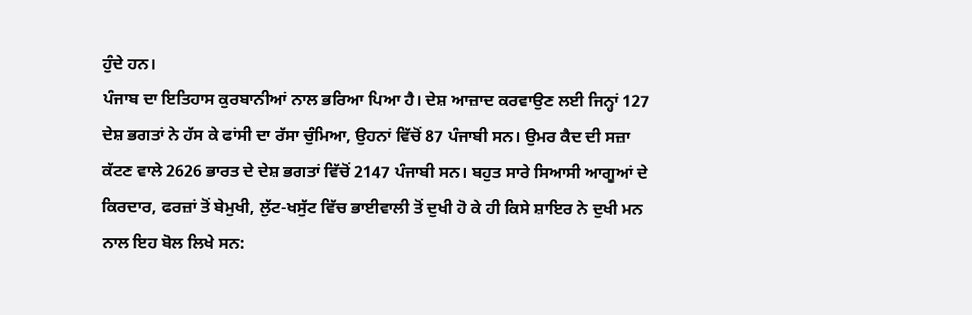ਹੁੰਦੇ ਹਨ।
ਪੰਜਾਬ ਦਾ ਇਤਿਹਾਸ ਕੁਰਬਾਨੀਆਂ ਨਾਲ ਭਰਿਆ ਪਿਆ ਹੈ। ਦੇਸ਼ ਆਜ਼ਾਦ ਕਰਵਾਉਣ ਲਈ ਜਿਨ੍ਹਾਂ 127 ਦੇਸ਼ ਭਗਤਾਂ ਨੇ ਹੱਸ ਕੇ ਫਾਂਸੀ ਦਾ ਰੱਸਾ ਚੁੰਮਿਆ, ਉਹਨਾਂ ਵਿੱਚੋਂ 87 ਪੰਜਾਬੀ ਸਨ। ਉਮਰ ਕੈਦ ਦੀ ਸਜ਼ਾ ਕੱਟਣ ਵਾਲੇ 2626 ਭਾਰਤ ਦੇ ਦੇਸ਼ ਭਗਤਾਂ ਵਿੱਚੋਂ 2147 ਪੰਜਾਬੀ ਸਨ। ਬਹੁਤ ਸਾਰੇ ਸਿਆਸੀ ਆਗੂਆਂ ਦੇ ਕਿਰਦਾਰ, ਫਰਜ਼ਾਂ ਤੋਂ ਬੇਮੁਖੀ, ਲੁੱਟ-ਖਸੁੱਟ ਵਿੱਚ ਭਾਈਵਾਲੀ ਤੋਂ ਦੁਖੀ ਹੋ ਕੇ ਹੀ ਕਿਸੇ ਸ਼ਾਇਰ ਨੇ ਦੁਖੀ ਮਨ ਨਾਲ ਇਹ ਬੋਲ ਲਿਖੇ ਸਨ: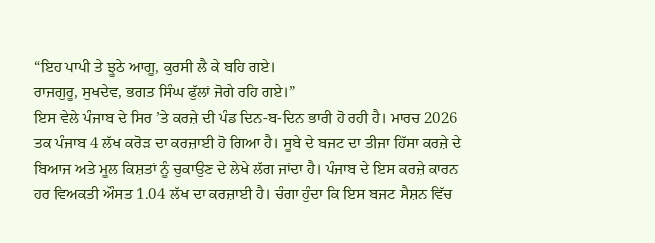“ਇਹ ਪਾਪੀ ਤੇ ਝੂਠੇ ਆਗੂ, ਕੁਰਸੀ ਲੈ ਕੇ ਬਹਿ ਗਏ।
ਰਾਜਗੁਰੂ, ਸੁਖਦੇਵ, ਭਗਤ ਸਿੰਘ ਫੁੱਲਾਂ ਜੋਗੇ ਰਹਿ ਗਏ।”
ਇਸ ਵੇਲੇ ਪੰਜਾਬ ਦੇ ਸਿਰ ’ਤੇ ਕਰਜ਼ੇ ਦੀ ਪੰਡ ਦਿਨ-ਬ-ਦਿਨ ਭਾਰੀ ਹੋ ਰਹੀ ਹੈ। ਮਾਰਚ 2026 ਤਕ ਪੰਜਾਬ 4 ਲੱਖ ਕਰੋੜ ਦਾ ਕਰਜ਼ਾਈ ਹੋ ਗਿਆ ਹੈ। ਸੂਬੇ ਦੇ ਬਜਟ ਦਾ ਤੀਜਾ ਹਿੱਸਾ ਕਰਜ਼ੇ ਦੇ ਬਿਆਜ ਅਤੇ ਮੂਲ ਕਿਸ਼ਤਾਂ ਨੂੰ ਚੁਕਾਉਣ ਦੇ ਲੇਖੇ ਲੱਗ ਜਾਂਦਾ ਹੈ। ਪੰਜਾਬ ਦੇ ਇਸ ਕਰਜ਼ੇ ਕਾਰਨ ਹਰ ਵਿਅਕਤੀ ਔਸਤ 1.04 ਲੱਖ ਦਾ ਕਰਜ਼ਾਈ ਹੈ। ਚੰਗਾ ਹੁੰਦਾ ਕਿ ਇਸ ਬਜਟ ਸੈਸ਼ਨ ਵਿੱਚ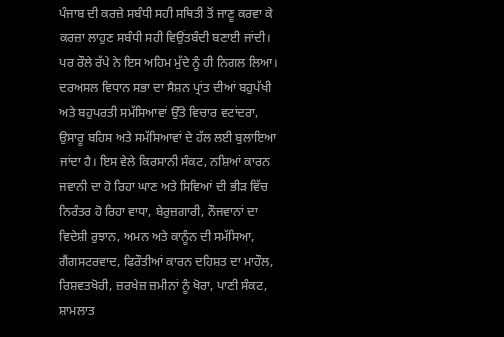ਪੰਜਾਬ ਦੀ ਕਰਜ਼ੇ ਸਬੰਧੀ ਸਹੀ ਸਥਿਤੀ ਤੋਂ ਜਾਣੂ ਕਰਵਾ ਕੇ ਕਰਜ਼ਾ ਲਾਹੁਣ ਸਬੰਧੀ ਸਹੀ ਵਿਉਂਤਬੰਦੀ ਬਣਾਈ ਜਾਂਦੀ। ਪਰ ਰੌਲੇ ਰੱਪੇ ਨੇ ਇਸ ਅਹਿਮ ਮੁੱਦੇ ਨੂੰ ਹੀ ਨਿਗਲ ਲਿਆ।
ਦਰਅਸਲ ਵਿਧਾਨ ਸਭਾ ਦਾ ਸੈਸ਼ਨ ਪ੍ਰਾਂਤ ਦੀਆਂ ਬਹੁਪੱਖੀ ਅਤੇ ਬਹੁਪਰਤੀ ਸਮੱਸਿਆਵਾਂ ਉੱਤੇ ਵਿਚਾਰ ਵਟਾਂਦਰਾ, ਉਸਾਰੂ ਬਹਿਸ ਅਤੇ ਸਮੱਸਿਆਵਾਂ ਦੇ ਹੱਲ ਲਈ ਬੁਲਾਇਆ ਜਾਂਦਾ ਹੈ। ਇਸ ਵੇਲੇ ਕਿਰਸਾਨੀ ਸੰਕਟ, ਨਸ਼ਿਆਂ ਕਾਰਨ ਜਵਾਨੀ ਦਾ ਹੋ ਰਿਹਾ ਘਾਣ ਅਤੇ ਸਿਵਿਆਂ ਦੀ ਭੀੜ ਵਿੱਚ ਨਿਰੰਤਰ ਹੋ ਰਿਹਾ ਵਾਧਾ, ਬੇਰੁਜ਼ਗਾਰੀ, ਨੌਜਵਾਨਾਂ ਦਾ ਵਿਦੇਸ਼ੀ ਰੁਝਾਨ, ਅਮਨ ਅਤੇ ਕਾਨੂੰਨ ਦੀ ਸਮੱਸਿਆ, ਗੈਂਗਸਟਰਵਾਦ, ਫਿਰੌਤੀਆਂ ਕਾਰਨ ਦਹਿਸ਼ਤ ਦਾ ਮਾਹੌਲ, ਰਿਸ਼ਵਤਖੋਰੀ, ਜ਼ਰਖੇਜ਼ ਜ਼ਮੀਨਾਂ ਨੂੰ ਖੋਰਾ, ਪਾਣੀ ਸੰਕਟ, ਸ਼ਾਮਲਾਤ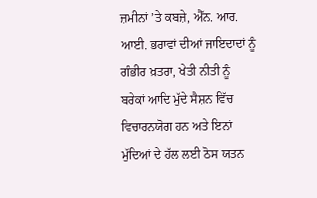ਜ਼ਮੀਨਾਂ ’ਤੇ ਕਬਜ਼ੇ, ਐੱਨ. ਆਰ. ਆਈ. ਭਰਾਵਾਂ ਦੀਆਂ ਜਾਇਦਾਦਾਂ ਨੂੰ ਗੰਭੀਰ ਖ਼ਤਰਾ, ਖੇਤੀ ਨੀਤੀ ਨੂੰ ਬਰੇਕਾਂ ਆਦਿ ਮੁੱਦੇ ਸੈਸ਼ਨ ਵਿੱਚ ਵਿਚਾਰਨਯੋਗ ਹਨ ਅਤੇ ਇਨਾਂ ਮੁੱਦਿਆਂ ਦੇ ਹੱਲ ਲਈ ਠੋਸ ਯਤਨ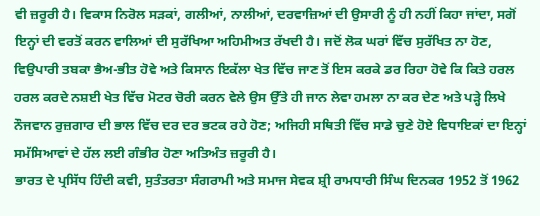ਵੀ ਜ਼ਰੂਰੀ ਹੈ। ਵਿਕਾਸ ਨਿਰੋਲ ਸੜਕਾਂ, ਗਲੀਆਂ, ਨਾਲੀਆਂ, ਦਰਵਾਜ਼ਿਆਂ ਦੀ ਉਸਾਰੀ ਨੂੰ ਹੀ ਨਹੀਂ ਕਿਹਾ ਜਾਂਦਾ, ਸਗੋਂ ਇਨ੍ਹਾਂ ਦੀ ਵਰਤੋਂ ਕਰਨ ਵਾਲਿਆਂ ਦੀ ਸੁਰੱਖਿਆ ਅਹਿਮੀਅਤ ਰੱਖਦੀ ਹੈ। ਜਦੋਂ ਲੋਕ ਘਰਾਂ ਵਿੱਚ ਸੁਰੱਖਿਤ ਨਾ ਹੋਣ, ਵਿਉਪਾਰੀ ਤਬਕਾ ਭੈਅ-ਭੀਤ ਹੋਵੇ ਅਤੇ ਕਿਸਾਨ ਇਕੱਲਾ ਖੇਤ ਵਿੱਚ ਜਾਣ ਤੋਂ ਇਸ ਕਰਕੇ ਡਰ ਰਿਹਾ ਹੋਵੇ ਕਿ ਕਿਤੇ ਹਰਲ ਹਰਲ ਕਰਦੇ ਨਸ਼ਈ ਖੇਤ ਵਿੱਚ ਮੋਟਰ ਚੋਰੀ ਕਰਨ ਵੇਲੇ ਉਸ ਉੱਤੇ ਹੀ ਜਾਨ ਲੇਵਾ ਹਮਲਾ ਨਾ ਕਰ ਦੇਣ ਅਤੇ ਪੜ੍ਹੇ ਲਿਖੇ ਨੌਜਵਾਨ ਰੁਜ਼ਗਾਰ ਦੀ ਭਾਲ ਵਿੱਚ ਦਰ ਦਰ ਭਟਕ ਰਹੇ ਹੋਣ; ਅਜਿਹੀ ਸਥਿਤੀ ਵਿੱਚ ਸਾਡੇ ਚੁਣੇ ਹੋਏ ਵਿਧਾਇਕਾਂ ਦਾ ਇਨ੍ਹਾਂ ਸਮੱਸਿਆਵਾਂ ਦੇ ਹੱਲ ਲਈ ਗੰਭੀਰ ਹੋਣਾ ਅਤਿਅੰਤ ਜ਼ਰੂਰੀ ਹੈ।
ਭਾਰਤ ਦੇ ਪ੍ਰਸਿੱਧ ਹਿੰਦੀ ਕਵੀ, ਸੁਤੰਤਰਤਾ ਸੰਗਰਾਮੀ ਅਤੇ ਸਮਾਜ ਸੇਵਕ ਸ਼੍ਰੀ ਰਾਮਧਾਰੀ ਸਿੰਘ ਦਿਨਕਰ 1952 ਤੋਂ 1962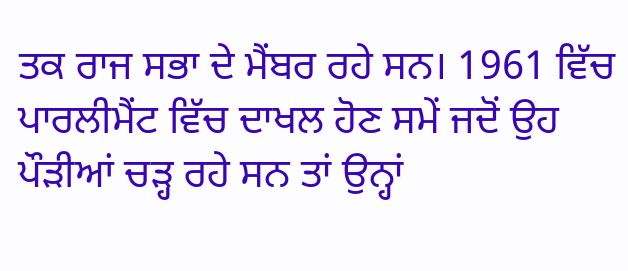ਤਕ ਰਾਜ ਸਭਾ ਦੇ ਮੈਂਬਰ ਰਹੇ ਸਨ। 1961 ਵਿੱਚ ਪਾਰਲੀਮੈਂਟ ਵਿੱਚ ਦਾਖਲ ਹੋਣ ਸਮੇਂ ਜਦੋਂ ਉਹ ਪੌੜੀਆਂ ਚੜ੍ਹ ਰਹੇ ਸਨ ਤਾਂ ਉਨ੍ਹਾਂ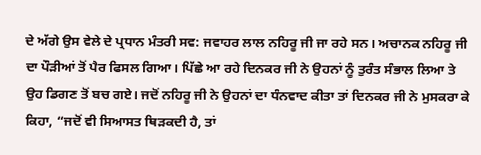ਦੇ ਅੱਗੇ ਉਸ ਵੇਲੇ ਦੇ ਪ੍ਰਧਾਨ ਮੰਤਰੀ ਸਵ: ਜਵਾਹਰ ਲਾਲ ਨਹਿਰੂ ਜੀ ਜਾ ਰਹੇ ਸਨ। ਅਚਾਨਕ ਨਹਿਰੂ ਜੀ ਦਾ ਪੌੜੀਆਂ ਤੋਂ ਪੈਰ ਫਿਸਲ ਗਿਆ। ਪਿੱਛੇ ਆ ਰਹੇ ਦਿਨਕਰ ਜੀ ਨੇ ਉਹਨਾਂ ਨੂੰ ਤੁਰੰਤ ਸੰਭਾਲ ਲਿਆ ਤੇ ਉਹ ਡਿਗਣ ਤੋਂ ਬਚ ਗਏ। ਜਦੋਂ ਨਹਿਰੂ ਜੀ ਨੇ ਉਹਨਾਂ ਦਾ ਧੰਨਵਾਦ ਕੀਤਾ ਤਾਂ ਦਿਨਕਰ ਜੀ ਨੇ ਮੁਸਕਰਾ ਕੇ ਕਿਹਾ, “ਜਦੋਂ ਵੀ ਸਿਆਸਤ ਥਿੜਕਦੀ ਹੈ, ਤਾਂ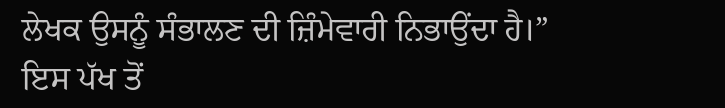ਲੇਖਕ ਉਸਨੂੰ ਸੰਭਾਲਣ ਦੀ ਜ਼ਿੰਮੇਵਾਰੀ ਨਿਭਾਉਂਦਾ ਹੈ।”
ਇਸ ਪੱਖ ਤੋਂ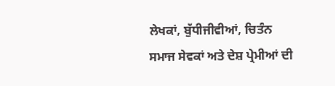ਲੇਖਕਾਂ, ਬੁੱਧੀਜੀਵੀਆਂ, ਚਿਤੰਨ ਸਮਾਜ ਸੇਵਕਾਂ ਅਤੇ ਦੇਸ਼ ਪ੍ਰੇਮੀਆਂ ਦੀ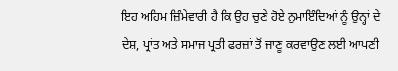ਇਹ ਅਹਿਮ ਜ਼ਿੰਮੇਵਾਰੀ ਹੈ ਕਿ ਉਹ ਚੁਣੇ ਹੋਏ ਨੁਮਾਇੰਦਿਆਂ ਨੂੰ ਉਨ੍ਹਾਂ ਦੇ ਦੇਸ਼, ਪ੍ਰਾਂਤ ਅਤੇ ਸਮਾਜ ਪ੍ਰਤੀ ਫਰਜ਼ਾਂ ਤੋਂ ਜਾਣੂ ਕਰਵਾਉਣ ਲਈ ਆਪਣੀ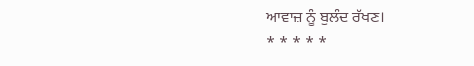ਆਵਾਜ਼ ਨੂੰ ਬੁਲੰਦ ਰੱਖਣ।
* * * * *